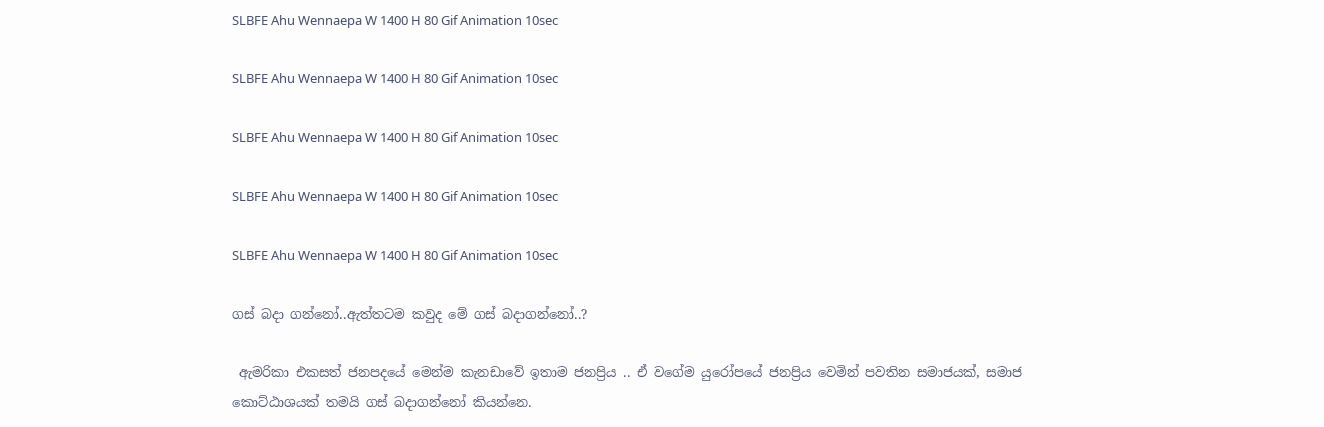SLBFE Ahu Wennaepa W 1400 H 80 Gif Animation 10sec

SLBFE Ahu Wennaepa W 1400 H 80 Gif Animation 10sec

SLBFE Ahu Wennaepa W 1400 H 80 Gif Animation 10sec

SLBFE Ahu Wennaepa W 1400 H 80 Gif Animation 10sec

SLBFE Ahu Wennaepa W 1400 H 80 Gif Animation 10sec

ගස් බදා ගන්නෝ..ඇත්තටම කවුද මේ ගස් බදාගන්නෝ..?

 ඇමරිකා එකසත් ජනපදයේ මෙන්ම කැනඩාවේ ඉතාම ජනප්‍රිය .. ඒ වගේම යුරෝපයේ ජනප්‍රිය වෙමින් පවතින සමාජයක්, සමාජ කොට්ඨාශයක් තමයි ගස් බදාගන්නෝ කියන්නෙ.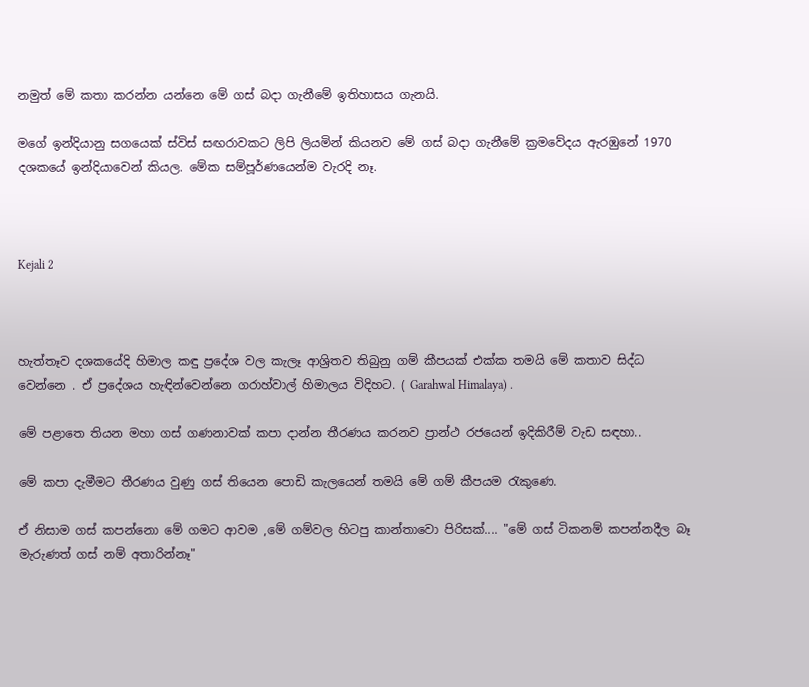නමුත් මේ කතා කරන්න යන්නෙ මේ ගස් බදා ගැනීමේ ඉතිහාසය ගැනයි.

මගේ ඉන්දියානු සගයෙක් ස්විස් සඟරාවකට ලිපි ලියමින් කියනව මේ ගස් බදා ගැනීමේ ක්‍රමවේදය ඇරඹුනේ 1970 දශකයේ ඉන්දියාවෙන් කියල. මේක සම්පූර්ණයෙන්ම වැරදි නෑ.



Kejali 2



හැත්තෑව දශකයේදි හිමාල කඳු ප්‍රදේශ වල කැලෑ ආශ්‍රිතව තිබුනු ගම් කීපයක් එක්ක තමයි මේ කතාව සිද්ධ වෙන්නෙ . ඒ ප්‍රදේශය හැඳින්වෙන්නෙ ගරාහ්වාල් හිමාලය විදිහට. ( Garahwal Himalaya) .

මේ පළාතෙ තියන මහා ගස් ගණනාවක් කපා දාන්න තීරණය කරනව ප්‍රාන්ථ රජයෙන් ඉදිකිරීම් වැඩ සඳහා..

මේ කපා දැමීමට තීරණය වුණු ගස් තියෙන පොඩි කැලයෙන් තමයි මේ ගම් කීපයම රැකුණෙ.

ඒ නිසාම ගස් කපන්නො මේ ගමට ආවම ,මේ ගම්වල හිටපු කාන්තාවො පිරිසක්.... "මේ ගස් ටිකනම් කපන්නදීල බෑ මැරුණත් ගස් නම් අතාරින්නෑ"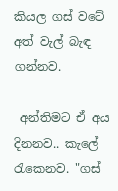කියල ගස් වටේ අත් වැල් බැඳ ගන්නව.

 අන්තිමට ඒ අය දිනනව.. කැලේ රැකෙනව. "ගස්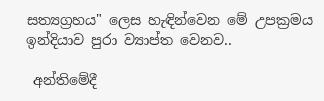සත්‍යග්‍රහය" ලෙස හැඳින්වෙන මේ උපක්‍රමය ඉන්දියාව පුරා ව්‍යාප්ත වෙනව..

 අන්තිමේදී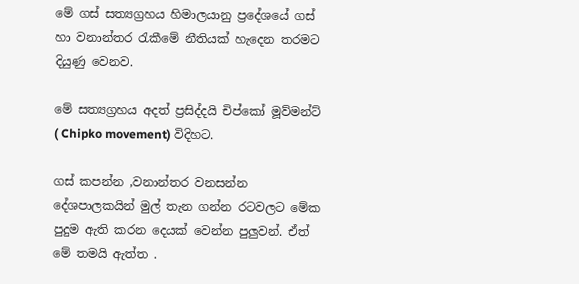මේ ගස් සත්‍යග්‍රහය හිමාලයානු ප්‍රදේශයේ ගස් හා වනාන්තර රැකීමේ නීතියක් හැදෙන තරමට දියුණු වෙනව.

මේ සත්‍යග්‍රහය අදත් ප්‍රසිද්දයි චිප්කෝ මූව්මන්ට් ( Chipko movement) විදිහට.

ගස් කපන්න ,වනාන්තර වනසන්න දේශපාලකයින් මුල් තැන ගන්න රටවලට මේක පුදුම ඇති කරන දෙයක් වෙන්න පුලුවන්. ඒත් මේ තමයි ඇත්ත .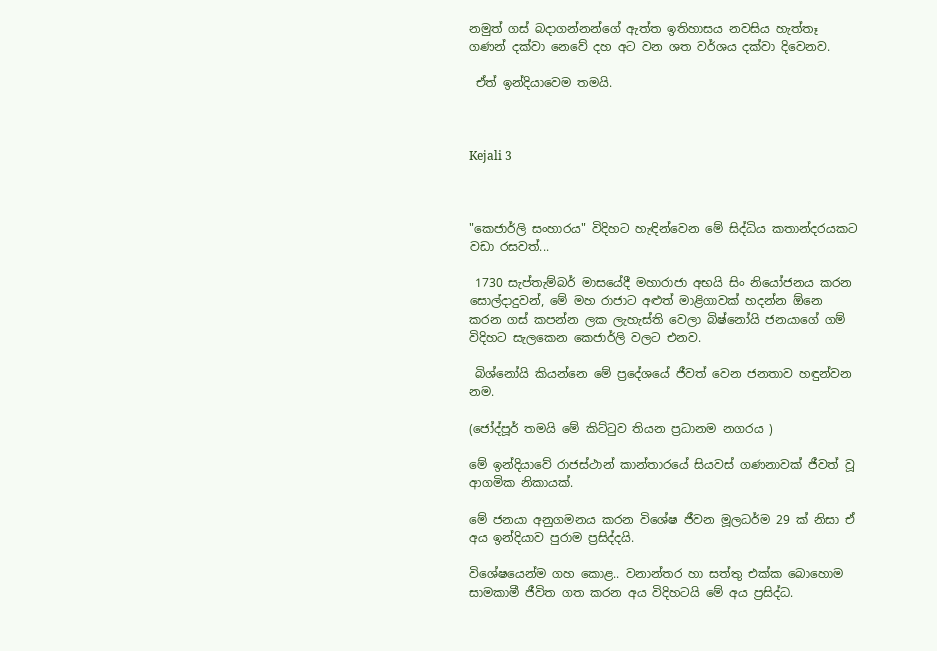නමුත් ගස් බදාගන්නන්ගේ ඇත්ත ඉතිහාසය නවසිය හැත්තෑ ගණන් දක්වා නෙවේ දහ අට වන ශත වර්ශය දක්වා දිවෙනව.

 ඒත් ඉන්දියාවෙම තමයි.



Kejali 3



"කෙජාර්ලි සංහාරය" විදිහට හැඳින්වෙන මේ සිද්ධිය කතාන්දරයකට වඩා රසවත්...

 1730 සැප්තැම්බර් මාසයේදී මහාරාජා අභයි සිං නියෝජනය කරන සොල්දාදුවන්, මේ මහ රාජාට අළුත් මාළිගාවක් හදන්න ඕනෙ කරන ගස් කපන්න ලක ලැහැස්ති වෙලා බිෂ්නෝයි ජනයාගේ ගම් විදිහට සැලකෙන කෙජාර්ලි වලට එනව.

 බිශ්නෝයි කියන්නෙ මේ ප්‍රදේශයේ ජීවත් වෙන ජනතාව හඳුන්වන නම.

(ජෝද්පූර් තමයි මේ කිට්ටුව තියන ප්‍රධානම නගරය )

මේ ඉන්දියාවේ රාජස්ථාන් කාන්තාරයේ සියවස් ගණනාවක් ජීවත් වූ ආගමික නිකායක්.

මේ ජනයා අනුගමනය කරන විශේෂ ජීවන මූලධර්ම 29 ක් නිසා ඒ අය ඉන්දියාව පුරාම ප්‍රසිද්දයි.

විශේෂයෙන්ම ගහ කොළ.. වනාන්තර හා සත්තු එක්ක බොහොම සාමකාමී ජීවිත ගත කරන අය විදිහටයි මේ අය ප්‍රසිද්ධ.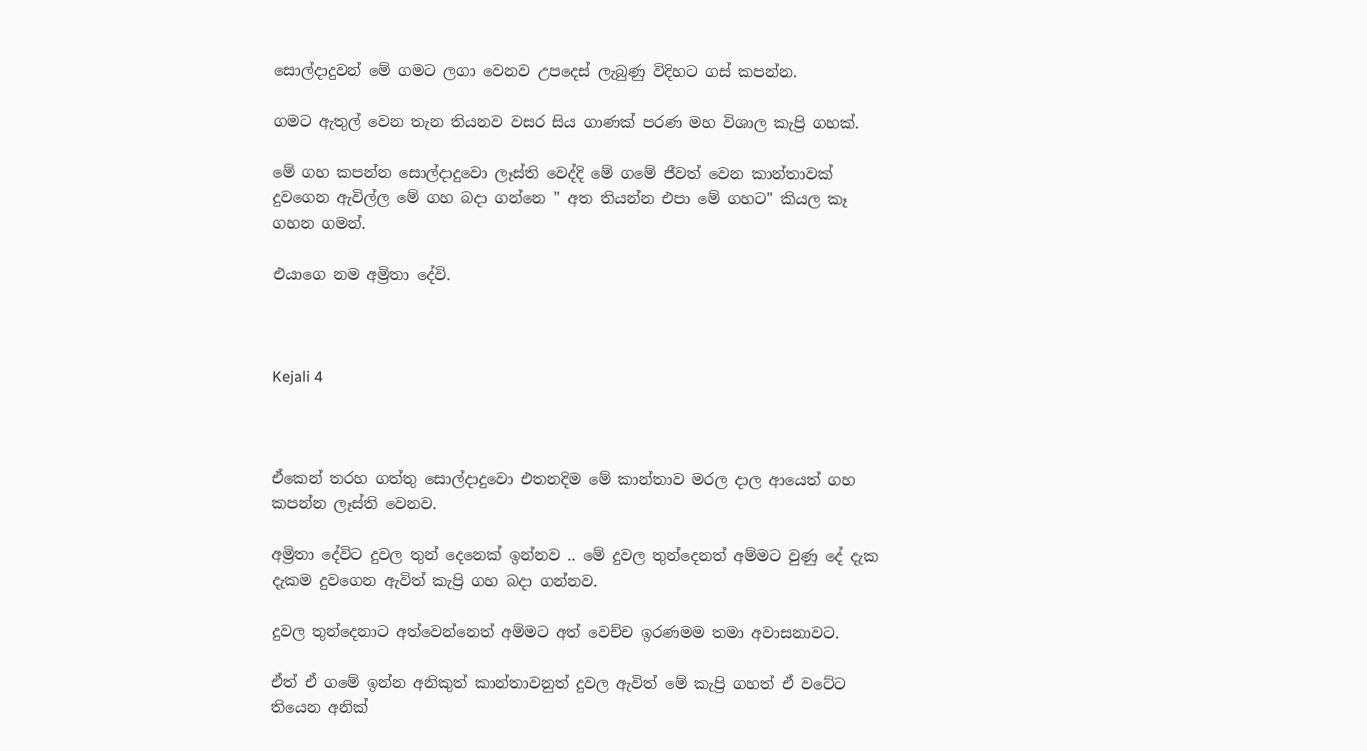සොල්දාදුවන් මේ ගමට ලගා වෙනව උපදෙස් ලැබුණු විදිහට ගස් කපන්න.

ගමට ඇතුල් වෙන තැන තියනව වසර සිය ගාණක් පරණ මහ විශාල කැප්‍රි ගහක්.

මේ ගහ කපන්න සොල්දාදුවො ලෑස්ති වෙද්දි මේ ගමේ ජීවත් වෙන කාන්තාවක් දුවගෙන ඇවිල්ල මේ ගහ බදා ගන්නෙ " අත තියන්න එපා මේ ගහට" කියල කෑ ගහන ගමන්.

එයාගෙ නම අම්‍රිතා දේවි.



Kejali 4



ඒකෙන් තරහ ගත්තු සොල්දාදුවො එතනදිම මේ කාන්තාව මරල දාල ආයෙත් ගහ කපන්න ලෑස්ති වෙනව.

අම්‍රිතා දේවිට දුවල තුන් දෙනෙක් ඉන්නව .. මේ දුවල තුන්දෙනත් අම්මට වුණු දේ දැක දැකම දුවගෙන ඇවිත් කැප්‍රි ගහ බදා ගන්නව.

දුවල තුන්දෙනාට අත්වෙන්නෙත් අම්මට අත් වෙච්ච ඉරණමම තමා අවාසනාවට.

ඒත් ඒ ගමේ ඉන්න අනිකුත් කාන්තාවනුත් දුවල ඇවිත් මේ කැප්‍රි ගහත් ඒ වටේට තියෙන අනික්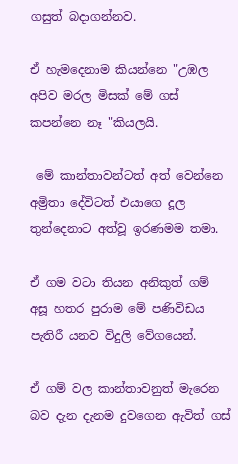ගසුත් බදාගන්නව.

ඒ හැමදෙනාම කියන්නෙ "උඹල අපිව මරල මිසක් මේ ගස් කපන්නෙ නෑ "කියලයි.

 මේ කාන්තාවන්ටත් අත් වෙන්නෙ අම්‍රිතා දේවිටත් එයාගෙ දූල තුන්දෙනාට අත්වූ ඉරණමම තමා.

ඒ ගම වටා තියන අනිකුත් ගම් අසූ හතර පුරාම මේ පණිවිඩය පැතිරී යනව විදුලි වේගයෙන්.

ඒ ගම් වල කාන්තාවනුත් මැරෙන බව දැන දැනම දුවගෙන ඇවිත් ගස්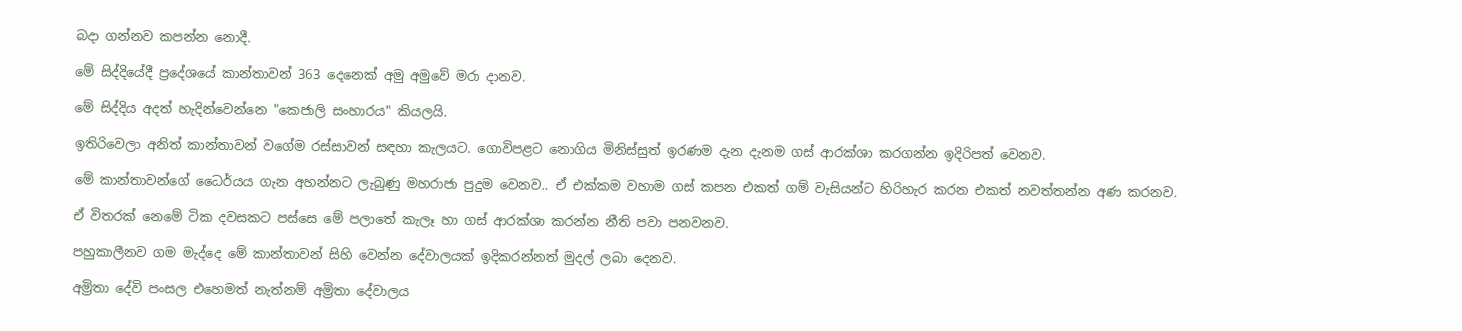බදා ගන්නව කපන්න නොදී.

මේ සිද්දියේදී ප්‍රදේශයේ කාන්තාවන් 363 දෙනෙක් අමු අමුවේ මරා දානව.

මේ සිද්දිය අදත් හැදින්වෙන්නෙ "කෙජාලි සංහාරය" කියලයි.

ඉතිරිවෙලා අනිත් කාන්තාවන් වගේම රස්සාවන් සඳහා කැලයට. ගොවිපළට නොගිය මිනිස්සුත් ඉරණම දැන දැනම ගස් ආරක්ශා කරගන්න ඉදිරිපත් වෙනව.

මේ කාන්තාවන්ගේ ධෛර්යය ගැන අහන්නට ලැබුණු මහරාජා පුදුම වෙනව.. ඒ එක්කම වහාම ගස් කපන එකත් ගම් වැසියන්ට හිරිහැර කරන එකත් නවත්තන්න අණ කරනව.

ඒ විතරක් නෙමේ ටික දවසකට පස්සෙ මේ පලාතේ කැලෑ හා ගස් ආරක්ශා කරන්න නීති පවා පනවනව.

පහුකාලීනව ගම මැද්දෙ මේ කාන්තාවන් සිහි වෙන්න දේවාලයක් ඉදිකරන්නත් මුදල් ලබා දෙනව.

අම්‍රිතා දේවි පංසල එහෙමත් නැත්නම් අම්‍රිතා දේවාලය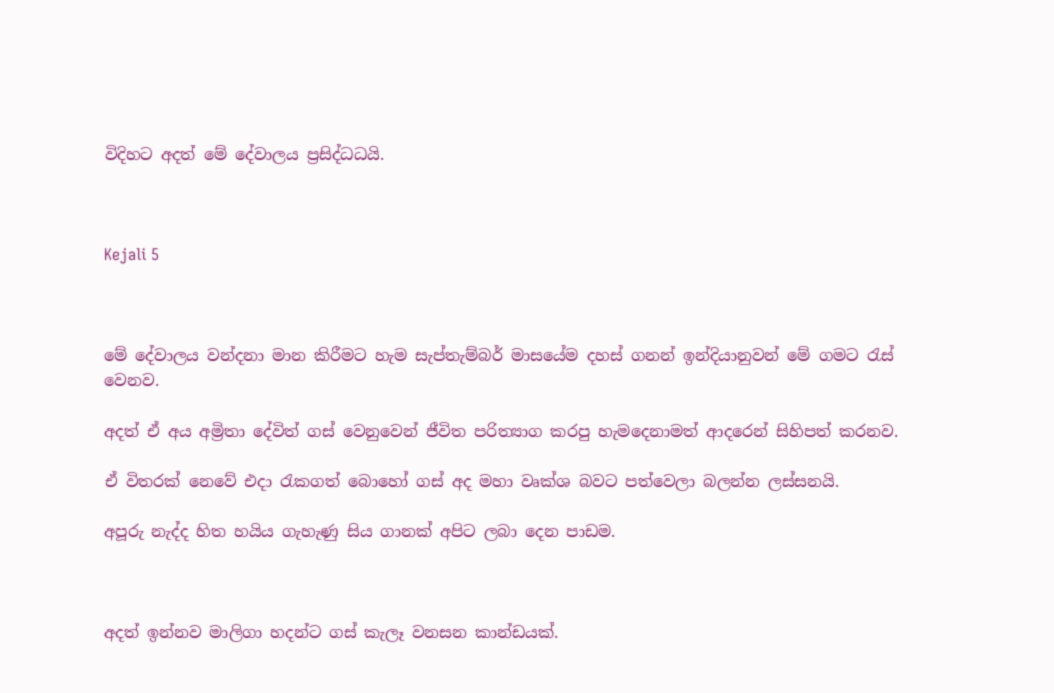විදිහට අදත් මේ දේවාලය ප්‍රසිද්ධධයි.



Kejali 5



මේ දේවාලය වන්දනා මාන කිරීමට හැම සැප්තැම්බර් මාසයේම දහස් ගනන් ඉන්දියානුවන් මේ ගමට රැස් වෙනව.

අදත් ඒ අය අම්‍රිතා දේවිත් ගස් වෙනුවෙන් ජීවිත පරිත්‍යාග කරපු හැමදෙනාමත් ආදරෙන් සිහිපත් කරනව.

ඒ විතරක් නෙවේ එදා රැකගත් බොහෝ ගස් අද මහා වෘක්ශ බවට පත්වෙලා බලන්න ලස්සනයි.

අපූරු නැද්ද හිත හයිය ගැහැණු සිය ගානක් අපිට ලබා දෙන පාඩම.



අදත් ඉන්නව මාලිගා හදන්ට ගස් කැලෑ වනසන කාන්ඩයක්.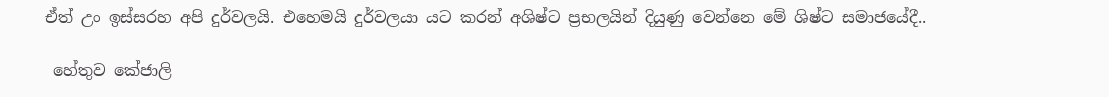ඒත් උං ඉස්සරහ අපි දුර්වලයි. එහෙමයි දුර්වලයා යට කරන් අශිෂ්ට ප්‍රභලයින් දියුණු වෙන්නෙ මේ ශිෂ්ට සමාජයේදී..

 හේතුව කේජාලි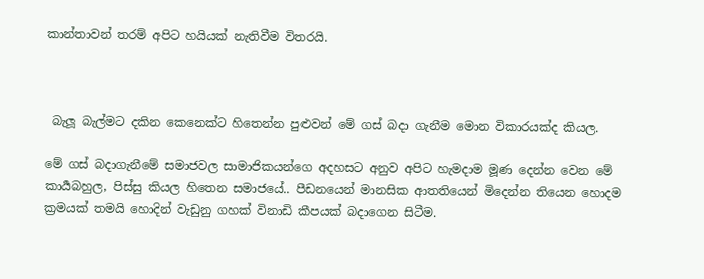කාන්තාවන් තරම් අපිට හයියක් නැතිවීම විතරයි.



 බැලූ බැල්මට දකින කෙනෙක්ට හිතෙන්න පුළුවන් මේ ගස් බදා ගැනීම මොන විකාරයක්ද කියල.

මේ ගස් බදාගැනීමේ සමාජවල සාමාජිකයන්ගෙ අදහසට අනුව අපිට හැමදාම මූණ දෙන්න වෙන මේ කාර්‍යබහුල, පිස්සු කියල හිතෙන සමාජයේ.. පීඩනයෙන් මානසික ආතතියෙන් මිදෙන්න තියෙන හොදම ක්‍රමයක් තමයි හොදින් වැඩුනු ගහක් විනාඩි කීපයක් බදාගෙන සිටීම.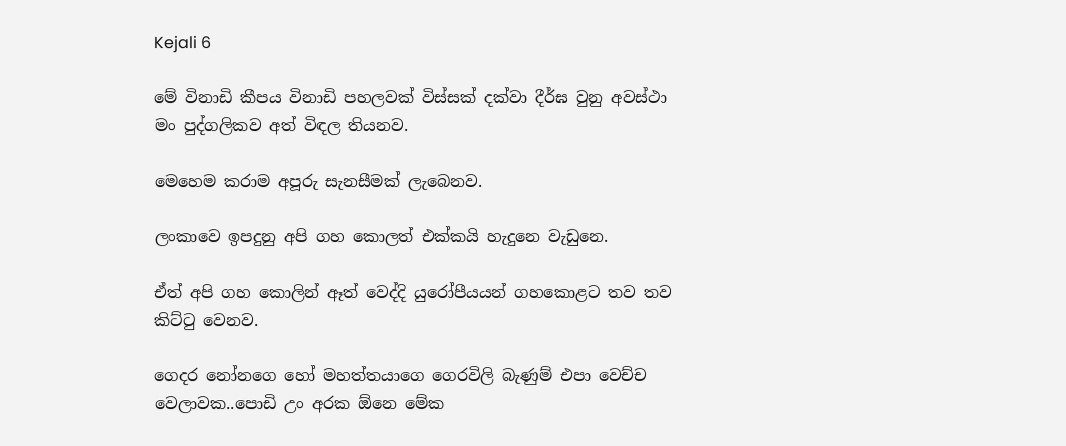Kejali 6

මේ විනාඩි කීපය විනාඩි පහලවක් විස්සක් දක්වා දීර්ඝ වුනු අවස්ථා මං පුද්ගලිකව අත් විඳල තියනව.

මෙහෙම කරාම අපූරු සැනසීමක් ලැබෙනව.

ලංකාවෙ ඉපදුනු අපි ගහ කොලත් එක්කයි හැදුනෙ වැඩුනෙ.

ඒත් අපි ගහ කොලින් ඈත් වෙද්දි යුරෝපීයයන් ගහකොළට තව තව කිට්ටු වෙනව.

ගෙදර නෝනගෙ හෝ මහත්තයාගෙ ගෙරවිලි බැණුම් එපා වෙච්ච වෙලාවක..පොඩි උං අරක ඕනෙ මේක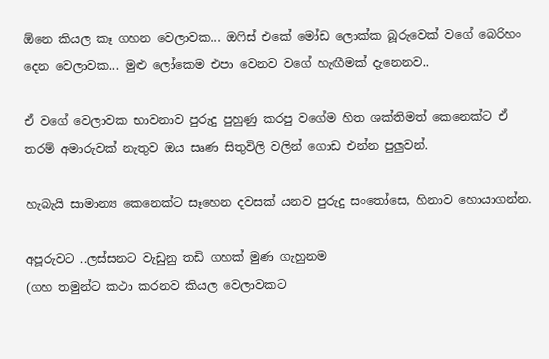ඕනෙ කියල කෑ ගහන වෙලාවක... ඔෆිස් එකේ මෝඩ ලොක්ක බූරුවෙක් වගේ බෙරිහං දෙන වෙලාවක... මුළු ලෝකෙම එපා වෙනව වගේ හැඟීමක් දැනෙනව..

ඒ වගේ වෙලාවක භාවනාව පුරුදු පුහුණු කරපු වගේම හිත ශක්තිමත් කෙනෙක්ට ඒ තරම් අමාරුවක් නැතුව ඔය සෘණ සිතුවිලි වලින් ගොඩ එන්න පුලුවන්.

හැබැයි සාමාන්‍ය කෙනෙක්ට සෑහෙන දවසක් යනව පුරුදු සංතෝසෙ, හිනාව හොයාගන්න.

අපූරුවට ..ලස්සනට වැඩුනු තඩි ගහක් මුණ ගැහුනම
(ගහ තමුන්ට කථා කරනව කියල වෙලාවකට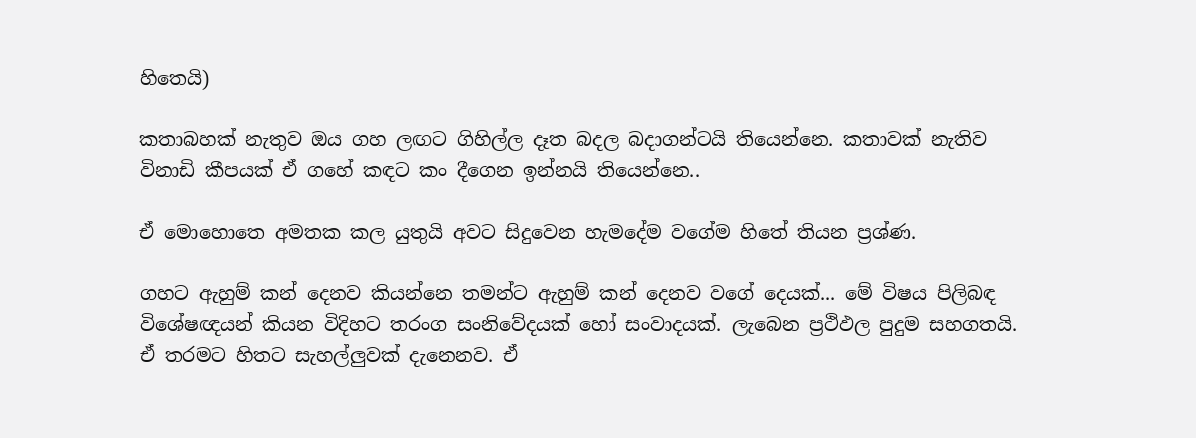හිතෙයි)

කතාබහක් නැතුව ඔය ගහ ලඟට ගිහිල්ල දෑත බදල බදාගන්ටයි තියෙන්නෙ. කතාවක් නැතිව විනාඩි කීපයක් ඒ ගහේ කඳට කං දීගෙන ඉන්නයි තියෙන්නෙ..

ඒ මොහොතෙ අමතක කල යුතුයි අවට සිදුවෙන හැමදේම වගේම හිතේ තියන ප්‍රශ්ණ.

ගහට ඇහුම් කන් දෙනව කියන්නෙ තමන්ට ඇහුම් කන් දෙනව වගේ දෙයක්... මේ විෂය පිලිබඳ විශේෂඥයන් කියන විදිහට තරංග සංනිවේදයක් හෝ සංවාදයක්. ලැබෙන ප්‍රථිඵල පුදුම සහගතයි. ඒ තරමට හිතට සැහල්ලුවක් දැනෙනව. ඒ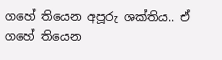ගහේ තියෙන අපූරු ශක්තිය.. ඒ ගහේ තියෙන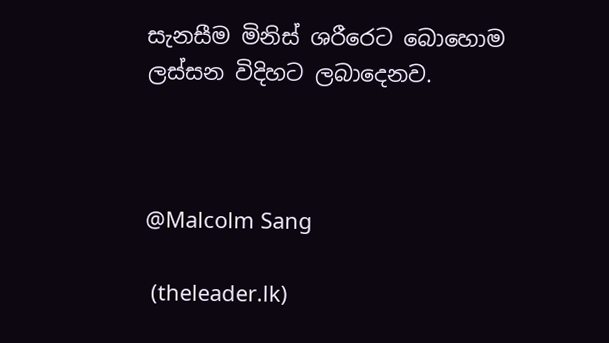සැනසීම මිනිස් ශරීරෙට බොහොම ලස්සන විදිහට ලබාදෙනව.



@Malcolm Sang

 (theleader.lk)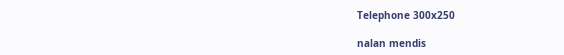Telephone 300x250

nalan mendis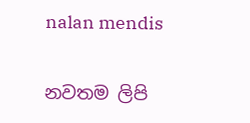nalan mendis

නවතම ලිපි